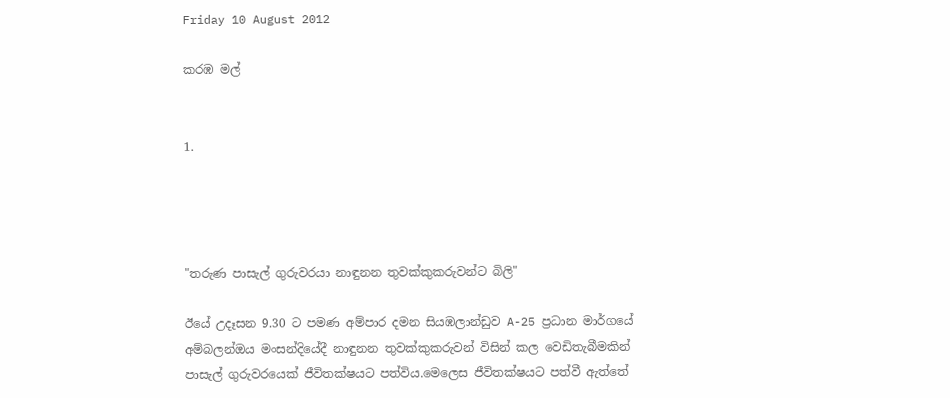Friday 10 August 2012

කරඹ මල්


1.




"තරුණ පාසැල් ගුරුවරයා නාඳුනන තුවක්කුකරුවන්ට බිලි"

ඊයේ උදෑසන 9.30 ට පමණ අම්පාර දමන සියඹලාන්ඩුව A-25 ප්‍රධාන මාර්ගයේ අම්බලන්ඔය මංසන්දියේදී නාඳුනන තුවක්කුකරුවන් විසින් කල වෙඩිතැබීමකින් පාසැල් ගුරුවරයෙක් ජීවිතක්ෂයට පත්විය.මෙලෙස ජීවිතක්ෂයට පත්වී ඇත්තේ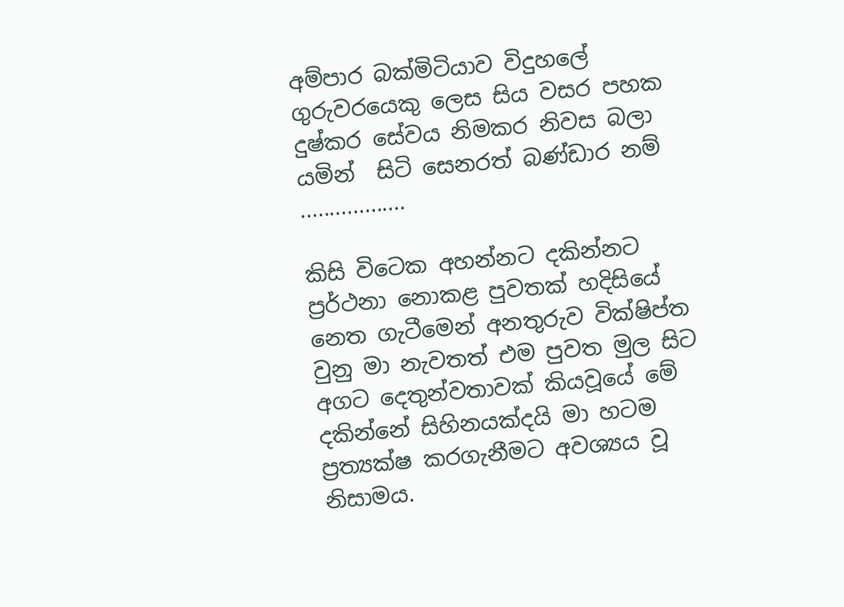අම්පාර බක්මිටියාව විදුහලේ ගුරුවරයෙකු ලෙස සිය වසර පහක දුෂ්කර සේවය නිමකර නිවස බලා යමින්  සිටි සෙනරත් බණ්ඩාර නම් ..................

කිසි විටෙක අහන්නට දකින්නට ප්‍රර්ථනා නොකළ පුවතක් හදිසියේ නෙත ගැටීමෙන් අනතුරුව වික්ෂිප්ත වුනු මා නැවතත් එම පුවත මුල සිට අගට දෙතුන්වතාවක් කියවූයේ මේ දකින්නේ සිහිනයක්දයි මා හටම ප්‍රත්‍යක්ෂ කරගැනීමට අවශ්‍යය වූ නිසාමය.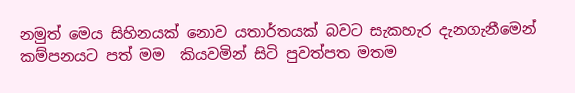නමුත් මෙය සිහිනයක් නොව යතාර්තයක් බවට සැකහැර දැනගැනීමෙන් කම්පනයට පත් මම  කියවමින් සිටි පුවත්පත මතම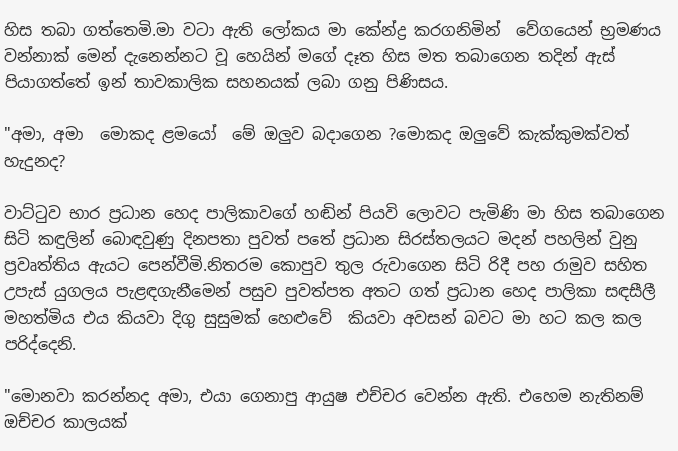හිස තබා ගත්තෙමි.මා වටා ඇති ලෝකය මා කේන්ද්‍ර කරගනිමින්  වේගයෙන් භ්‍රමණය වන්නාක් මෙන් දැනෙන්නට වූ හෙයින් මගේ දෑත හිස මත තබාගෙන තදින් ඇස් පියාගත්තේ ඉන් තාවකාලික සහනයක් ලබා ගනු පිණිසය.

"අමා, අමා  මොකද ළමයෝ  මේ ඔලුව බදාගෙන ?මොකද ඔලුවේ කැක්කුමක්වත් හැදුනද?

වාට්ටුව භාර ප්‍රධාන හෙද පාලිකාවගේ හඬින් පියවි ලොවට පැමිණි මා හිස තබාගෙන සිටි කඳුලින් බොඳවුණු දිනපතා පුවත් පතේ ප්‍රධාන සිරස්තලයට මදන් පහලින් වුනු ප්‍රවෘත්තිය ඇයට පෙන්වීමි.නිතරම කොපුව තුල රුවාගෙන සිටි රිදී පහ රාමුව සහිත උපැස් යුගලය පැළඳගැනීමෙන් පසුව පුවත්පත අතට ගත් ප්‍රධාන හෙද පාලිකා සඳසීලී මහත්මිය එය කියවා දිගු සුසුමක් හෙළුවේ  කියවා අවසන් බවට මා හට කල කල  පරිද්දෙනි.

"මොනවා කරන්නද අමා, එයා ගෙනාපු ආයුෂ එච්චර වෙන්න ඇති. එහෙම නැතිනම් ඔච්චර කාලයක්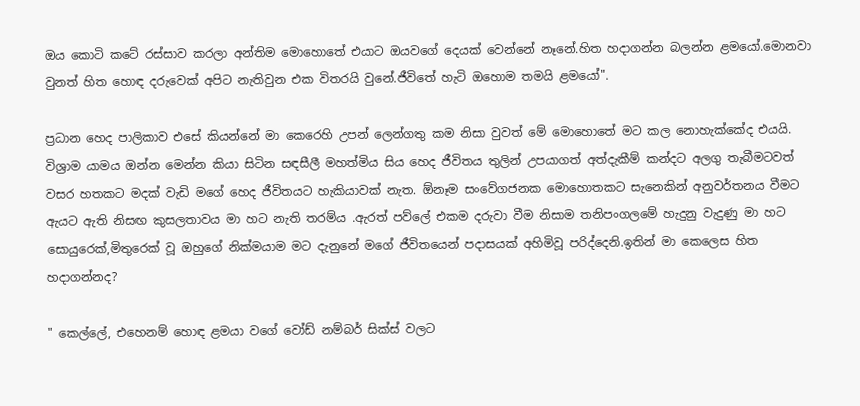ඔය කොටි කටේ රස්සාව කරලා අන්තිම මොහොතේ එයාට ඔයවගේ දෙයක් වෙන්නේ නෑනේ.හිත හදාගන්න බලන්න ළමයෝ.මොනවා වුනත් හිත හොඳ දරුවෙක් අපිට නැතිවුන එක විතරයි වුනේ.ජීවිතේ හැටි ඔහොම තමයි ළමයෝ".

ප්‍රධාන හෙද පාලිකාව එසේ කියන්නේ මා කෙරෙහි උපන් ලෙන්ගතු කම නිසා වුවත් මේ මොහොතේ මට කල නොහැක්කේද එයයි. විශ්‍රාම යාමය ඔන්න මෙන්න කියා සිටින සඳසීලී මහත්මිය සිය හෙද ජීවිතය තුලින් උපයාගත් අත්දැකීම් කන්දට අලගු තැබීමටවත් වසර හතකට මදක් වැඩි මගේ හෙද ජීවිතයට හැකියාවක් නැත. ඕනෑම සංවේගජනක මොහොතකට සැනෙකින් අනුවර්තනය වීමට ඇයට ඇති නිසඟ කුසලතාවය මා හට නැති තරම්ය .ඇරත් පව්ලේ එකම දරුවා වීම නිසාම තනිපංගලමේ හැදුනු වැදුණු මා හට සොයුරෙක්,මිතුරෙක් වූ ඔහුගේ නික්මයාම මට දැනුනේ මගේ ජීවිතයෙන් පදාසයක් අහිමිවූ පරිද්දෙනි.ඉතින් මා කෙලෙස හිත හදාගන්නද?

" කෙල්ලේ, එහෙනම් හොඳ ළමයා වගේ වෝඩ් නම්බර් සික්ස් වලට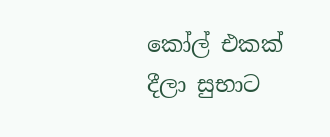කෝල් එකක් දීලා සුභාට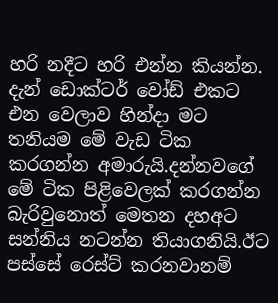හරි නදීට හරි එන්න කියන්න. දැන් ඩොක්ටර් වෝඩ් එකට එන වෙලාව හින්දා මට තනියම මේ වැඩ ටික කරගන්න අමාරුයි.දන්නවගේ මේ ටික පිළිවෙලක් කරගන්න බැරිවුනොත් මෙතන දහඅට සන්නිය නටන්න තියාගනියි.ඊට පස්සේ රෙස්ට් කරනවානම්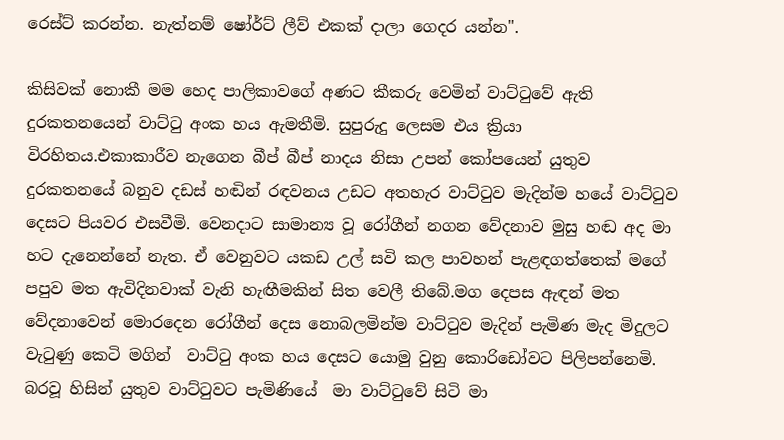රෙස්ට් කරන්න. නැත්නම් ෂෝර්ට් ලීව් එකක් දාලා ගෙදර යන්න".

කිසිවක් නොකී මම හෙද පාලිකාවගේ අණට කීකරු වෙමින් වාට්ටුවේ ඇති දුරකතනයෙන් වාට්ටු අංක හය ඇමතීමි. සුපුරුදු ලෙසම එය ක්‍රියා විරහිතය.එකාකාරීව නැගෙන බීප් බීප් නාදය නිසා උපන් කෝපයෙන් යුතුව දුරකතනයේ බනුව දඩස් හඬින් රඳවනය උඩට අතහැර වාට්ටුව මැදින්ම හයේ වාට්ටුව දෙසට පියවර එසවීමි. වෙනදාට සාමාන්‍ය වූ රෝගීන් නගන වේදනාව මුසු හඬ අද මා හට දැනෙන්නේ නැත. ඒ වෙනුවට යකඩ උල් සවි කල පාවහන් පැළඳගත්තෙක් මගේ පපුව මත ඇවිදිනවාක් වැනි හැඟීමකින් සිත වෙලී තිබේ.මග දෙපස ඇඳන් මත වේදනාවෙන් මොරදෙන රෝගීන් දෙස නොබලමින්ම වාට්ටුව මැදින් පැමිණ මැද මිදුලට වැටුණු කෙටි මගින්  වාට්ටු අංක හය දෙසට යොමු වුනු කොරිඩෝවට පිලිපන්නෙමි. බරවූ හිසින් යුතුව වාට්ටුවට පැමිණියේ  මා වාට්ටුවේ සිටි මා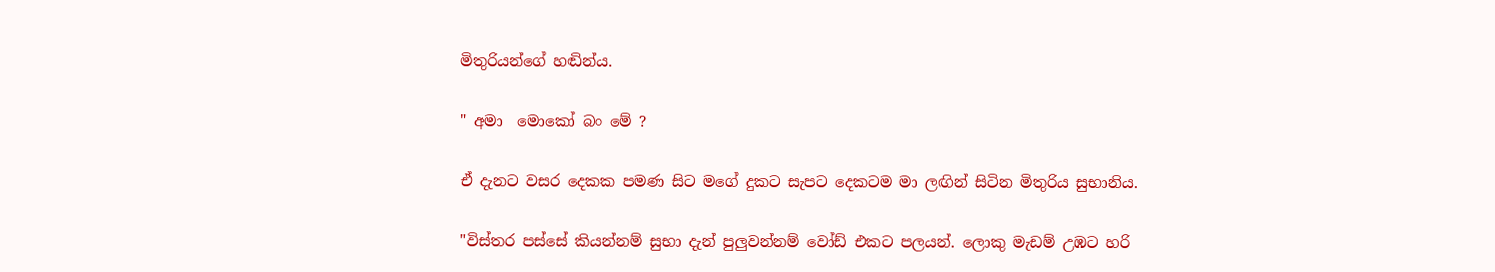මිතුරියන්ගේ හඬින්ය.

" අමා  මොකෝ බං මේ ?

ඒ දැනට වසර දෙකක පමණ සිට මගේ දුකට සැපට දෙකටම මා ලඟින් සිටින මිතුරිය සුභානිය.

"විස්තර පස්සේ කියන්නම් සුභා දැන් පුලුවන්නම් වෝඩ් එකට පලයන්. ලොකු මැඩම් උඹට හරි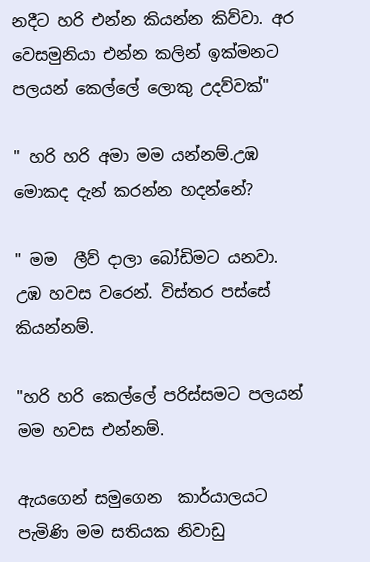නදීට හරි එන්න කියන්න කිව්වා. අර වෙසමුනියා එන්න කලින් ඉක්මනට පලයන් කෙල්ලේ ලොකු උදව්වක්"

" හරි හරි අමා මම යන්නම්.උඹ මොකද දැන් කරන්න හදන්නේ?

" මම  ලීව් දාලා බෝඩිමට යනවා. උඹ හවස වරෙන්. විස්තර පස්සේ කියන්නම්.

"හරි හරි කෙල්ලේ පරිස්සමට පලයන් මම හවස එන්නම්.

ඇයගෙන් සමුගෙන  කාර්යාලයට පැමිණි මම සතියක නිවාඩු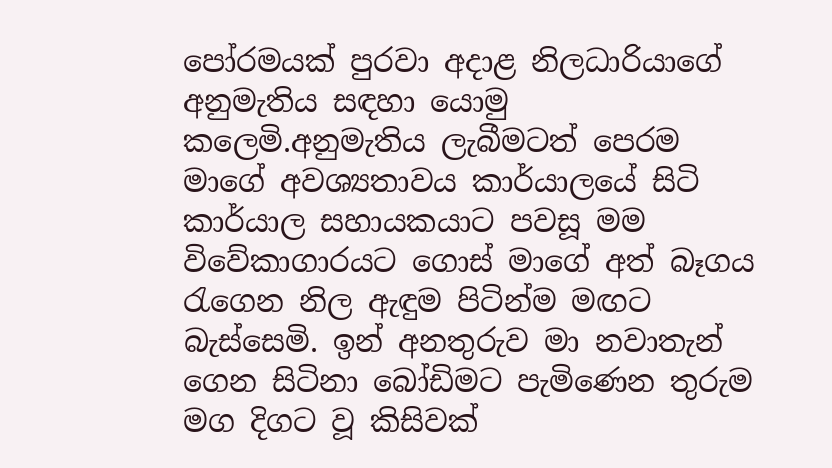පෝරමයක් පුරවා අදාළ නිලධාරියාගේ අනුමැතිය සඳහා යොමු කලෙමි.අනුමැතිය ලැබීමටත් පෙරම මාගේ අවශ්‍යතාවය කාර්යාලයේ සිටි කාර්යාල සහායකයාට පවසූ මම  විවේකාගාරයට ගොස් මාගේ අත් බෑගය රැගෙන නිල ඇඳුම පිටින්ම මඟට බැස්සෙමි. ඉන් අනතුරුව මා නවාතැන් ගෙන සිටිනා බෝඩිමට පැමිණෙන තුරුම මග දිගට වූ කිසිවක්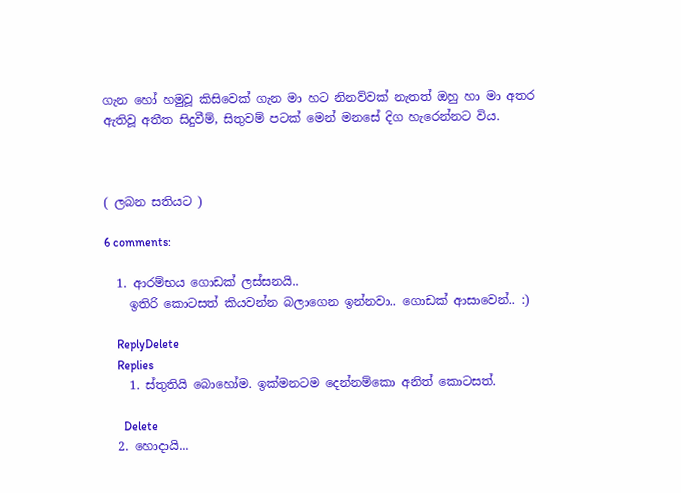ගැන හෝ හමුවූ කිසිවෙක් ගැන මා හට නිනව්වක් නැතත් ඔහු හා මා අතර ඇතිවූ අතීත සිදුවීම්, සිතුවම් පටක් මෙන් මනසේ දිග හැරෙන්නට විය.



( ලබන සතියට )

6 comments:

  1. ආරම්භය ගොඩක් ලස්සනයි..
    ඉතිරි කොටසත් කියවන්න බලාගෙන ඉන්නවා.. ගොඩක් ආසාවෙන්.. :)

    ReplyDelete
    Replies
    1. ස්තුතියි බොහෝම. ඉක්මනටම දෙන්නම්කො අනිත් කොටසත්.

      Delete
  2. හොදායි...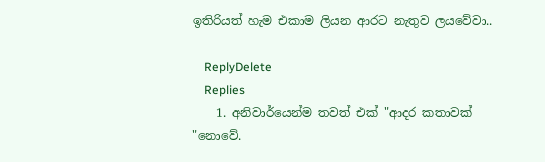ඉතිරියත් හැම එකාම ලියන ආරට නැතුව ලයවේවා..

    ReplyDelete
    Replies
    1. අනිවාර්යෙන්ම තවත් එක් "ආදර කතාවක් "නොවේ.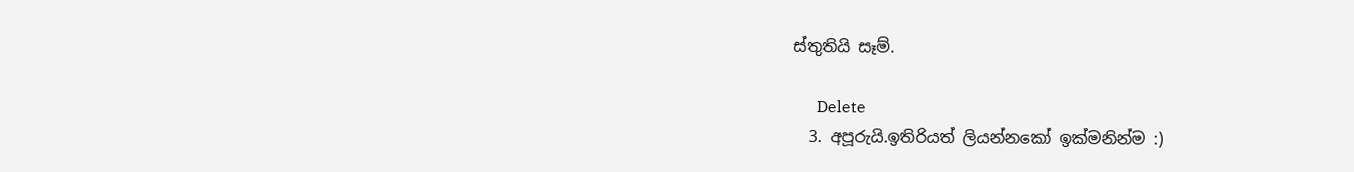ස්තුතියි සෑම්.

      Delete
  3. අපූරුයි.ඉතිරියත් ලියන්නකෝ ඉක්මනින්ම :)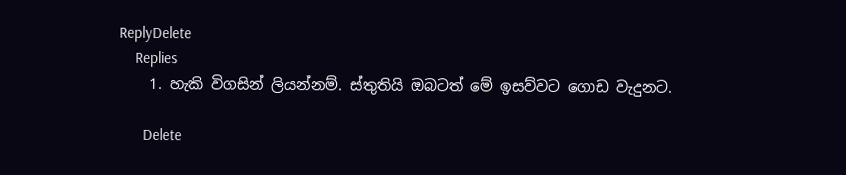ReplyDelete
    Replies
    1. හැකි විගසින් ලියන්නම්. ස්තුතියි ඔබටත් මේ ඉසව්වට ගොඩ වැදුනට.

      Delete